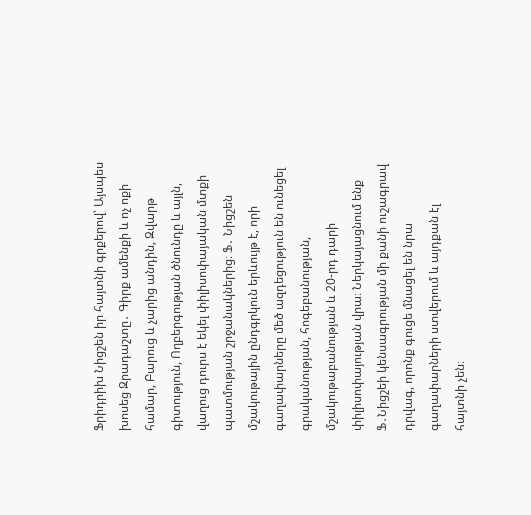Ֆրիդրիխ Նիցշեն իր հայտնի գրքերով՝ Այսպես խոսեց Զրադաշտը․ Գիրք ամենքի և ոչ ոքի համար, Բարուց և չարից անդին, Զվարթ գիտություն, Ողբերգության ծնունդը և այլն, վաղուց դուրս է եկել փիլիսոփայական մտքի պատմության շրջանակներից։ Ֆ․ Նիցշեն մշակութային ընդգրկուն երևույթ է, որի գաղափարները մեծ ազդեցություն են ունեցել գրականության, հոգեբանության, մշակութաբանության և 20-րդ դարի փիլիսոփայության վրա։ Ներկայացնում ենք Ֆ․Նիցշեի կենսագրության մի քանի ուշագրավ դրվագ, որոնք գուցե մնացել են նրա գաղափարների ստվերում և այդքան էլ հայտնի չեն։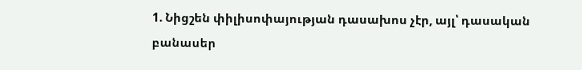1. Նիցշեն փիլիսոփայության դասախոս չէր, այլ՝ դասական բանասեր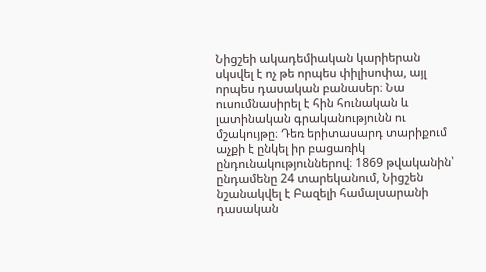Նիցշեի ակադեմիական կարիերան սկսվել է ոչ թե որպես փիլիսոփա, այլ որպես դասական բանասեր։ Նա ուսումնասիրել է հին հունական և լատինական գրականությունն ու մշակույթը։ Դեռ երիտասարդ տարիքում աչքի է ընկել իր բացառիկ ընդունակություններով։ 1869 թվականին՝ ընդամենը 24 տարեկանում, Նիցշեն նշանակվել է Բազելի համալսարանի դասական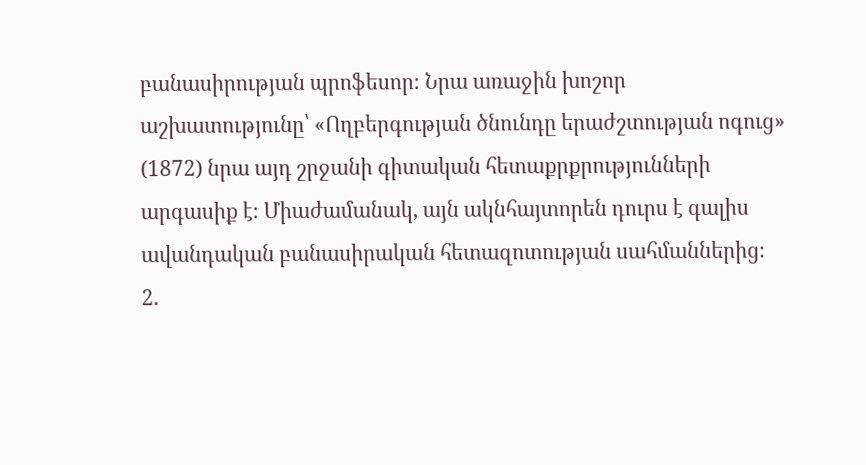բանասիրության պրոֆեսոր։ Նրա առաջին խոշոր աշխատությունը՝ «Ողբերգության ծնունդը երաժշտության ոգուց» (1872) նրա այդ շրջանի գիտական հետաքրքրությունների արգասիք է։ Միաժամանակ, այն ակնհայտորեն դուրս է գալիս ավանդական բանասիրական հետազոտության սահմաններից։
2.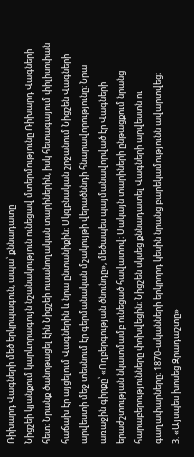Ռիխարդ Վագների մեծ երկրպագուն, ապա՝ քննադատը
Նիցշեի կյանքում կարևորագույն նշանակություն ունեցավ մտերմությունը Ռիխարդ Վագների հետ։ Նրանք ծանոթացել էին Նիցշեի ուսանողական տարիներին, իսկ հետագայում փիլիսոփան հաճախ էր այցելում Վագներին և նրա ընտանիքին։ Սկզբնական շրջանում Նիցշեն Վագների արվեստի մեջ տեսնում էր գերմանական մշակույթի վերածննդի հնարավորությունը։ Նրա առաջին գիրքը՝ «Ողբերգության ծնունդը», մեծապես պայմանավորված էր Վագների երաժշտության նկատմամբ ունեցած հավատով։ Սակայն տարիների ընթացքում նրանց հարաբերությունները փոխվեցին։ Նիցշեն սկսեց քննադատել Վագների արվեստն ու գաղափարները։ 1870-ականների երկրորդ կեսին նրանց բարեկամությունն ավարտվեց։
3. «Այսպես խոսեց Զրադաշտը»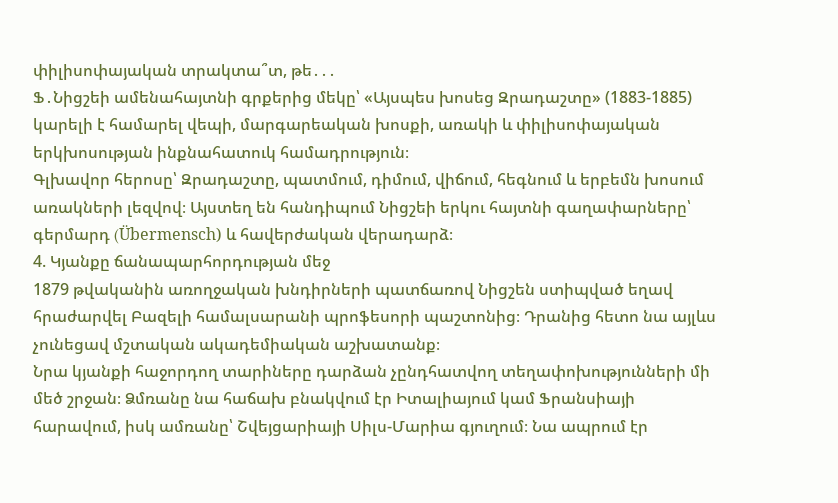փիլիսոփայական տրակտա՞տ, թե․․․
Ֆ․Նիցշեի ամենահայտնի գրքերից մեկը՝ «Այսպես խոսեց Զրադաշտը» (1883-1885) կարելի է համարել վեպի, մարգարեական խոսքի, առակի և փիլիսոփայական երկխոսության ինքնահատուկ համադրություն։
Գլխավոր հերոսը՝ Զրադաշտը, պատմում, դիմում, վիճում, հեգնում և երբեմն խոսում առակների լեզվով։ Այստեղ են հանդիպում Նիցշեի երկու հայտնի գաղափարները՝ գերմարդ (Übermensch) և հավերժական վերադարձ։
4. Կյանքը ճանապարհորդության մեջ
1879 թվականին առողջական խնդիրների պատճառով Նիցշեն ստիպված եղավ հրաժարվել Բազելի համալսարանի պրոֆեսորի պաշտոնից։ Դրանից հետո նա այլևս չունեցավ մշտական ակադեմիական աշխատանք։
Նրա կյանքի հաջորդող տարիները դարձան չընդհատվող տեղափոխությունների մի մեծ շրջան։ Ձմռանը նա հաճախ բնակվում էր Իտալիայում կամ Ֆրանսիայի հարավում, իսկ ամռանը՝ Շվեյցարիայի Սիլս-Մարիա գյուղում։ Նա ապրում էր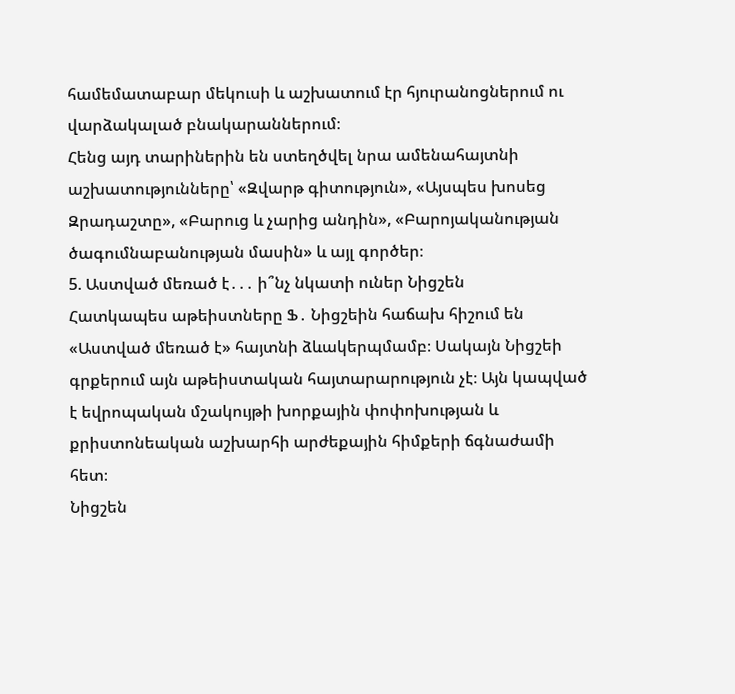համեմատաբար մեկուսի և աշխատում էր հյուրանոցներում ու վարձակալած բնակարաններում։
Հենց այդ տարիներին են ստեղծվել նրա ամենահայտնի աշխատությունները՝ «Զվարթ գիտություն», «Այսպես խոսեց Զրադաշտը», «Բարուց և չարից անդին», «Բարոյականության ծագումնաբանության մասին» և այլ գործեր։
5. Աստված մեռած է․․․ ի՞նչ նկատի ուներ Նիցշեն
Հատկապես աթեիստները Ֆ․ Նիցշեին հաճախ հիշում են «Աստված մեռած է» հայտնի ձևակերպմամբ։ Սակայն Նիցշեի գրքերում այն աթեիստական հայտարարություն չէ։ Այն կապված է եվրոպական մշակույթի խորքային փոփոխության և քրիստոնեական աշխարհի արժեքային հիմքերի ճգնաժամի հետ։
Նիցշեն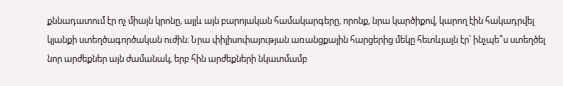քննադատում էր ոչ միայն կրոնը, այլև այն բարոյական համակարգերը, որոնք, նրա կարծիքով, կարող էին հակադրվել կյանքի ստեղծագործական ուժին։ Նրա փիլիսոփայության առանցքային հարցերից մեկը հետևյալն էր՝ ինչպե՞ս ստեղծել նոր արժեքներ այն ժամանակ, երբ հին արժեքների նկատմամբ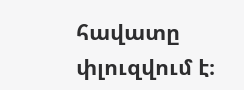հավատը փլուզվում է։